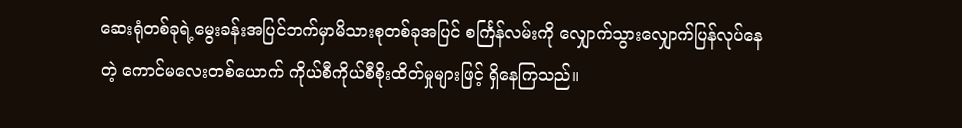ဆေးရုံတစ်ခုရဲ့မွေးခန်းအပြင်ဘက်မှာမိသားစုတစ်ခုအပြင် စင်္ကြန်လမ်းကို လျှောက်သွားလျှောက်ပြန်လုပ်နေတဲ့ ကောင်မလေးတစ်ယောက် ကိုယ်စီကိုယ်စီစိုးထိတ်မှုများဖြင့် ရှိနေကြသည်။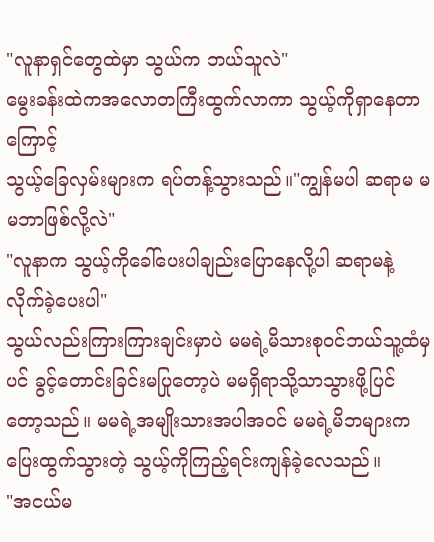"လူနာရှင်တွေထဲမှာ သွယ်က ဘယ်သူလဲ"
မွေးခန်းထဲကအလောတကြီးထွက်လာကာ သွယ့်ကိုရှာနေတာကြောင့်
သွယ့်ခြေလှမ်းများက ရပ်တန့်သွားသည်။"ကျွန်မပါ ဆရာမ မမဘာဖြစ်လို့လဲ"
"လူနာက သွယ့်ကိုခေါ်ပေးပါချည်းပြောနေလို့ပါ ဆရာမနဲ့လိုက်ခဲ့ပေးပါ"
သွယ်လည်းကြားကြားချင်းမှာပဲ မမရဲ့မိသားစုဝင်ဘယ်သူ့ထံမှပင် ခွင့်တောင်းခြင်းမပြုတော့ပဲ မမရှိရာသို့သာသွားဖို့ပြင်တော့သည်။ မမရဲ့အမျိုးသားအပါအဝင် မမရဲ့မိဘများက ပြေးထွက်သွားတဲ့ သွယ့်ကိုကြည့်ရင်းကျန်ခဲ့လေသည်။
"အငယ်မ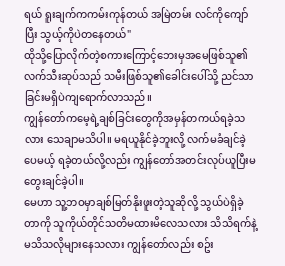ရယ် ရူးချက်ကကမ်းကုန်တယ် အမြဲတမ်း လင်ကိုကျော်ပြီး သွယ့်ကိုပဲတနေတယ်"
ထိုသို့ပြောလိုက်တဲ့စကားကြောင့်ဘေးမှအမေဖြစ်သူ၏လက်သီးဆုပ်သည် သမီးဖြစ်သူ၏ခေါင်းပေါ်သို့ ညင်သာခြင်းမရှိပဲကျရောက်လာသည်။
ကျွန်တော်ကမေ့ရဲ့ချစ်ခြင်းတွေကိုအမှန်တကယ်ရခဲ့သလား သေချာမသိပါ။ မရယူနိုင်ခဲ့ဘူးလို့ လက်မခံချင်ခဲ့ပေမယ့် ရခဲ့တယ်လို့လည်း ကျွန်တော်အတင်းလုပ်ယူပြီးမတွေးချင်ခဲ့ပါ။
မေဟာ သူ့ဘဝမှာချစ်မြတ်နိုးဖူးတဲ့သူဆိုလို့ သွယ်ပဲရှိခဲ့တာကို သူကိုယ်တိုင်သတိမထားမိလေသလား သိသိရက်နဲ့ မသိသလိုများနေသလား ကျွန်တော်လည်း စဥ်း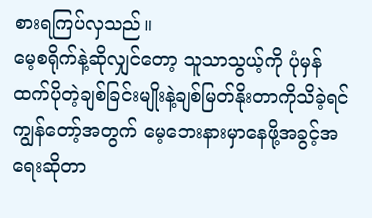စားရကြပ်လှသည်။
မေ့စရိုက်နဲ့ဆိုလျှင်တော့ သူသာသွယ့်ကို ပုံမှန်ထက်ပိုတဲ့ချစ်ခြင်းမျိုးနဲ့ချစ်မြတ်နိုးတာကိုသိခဲ့ရင် ကျွန်တော့်အတွက် မေ့ဘေးနားမှာနေဖို့အခွင့်အရေးဆိုတာ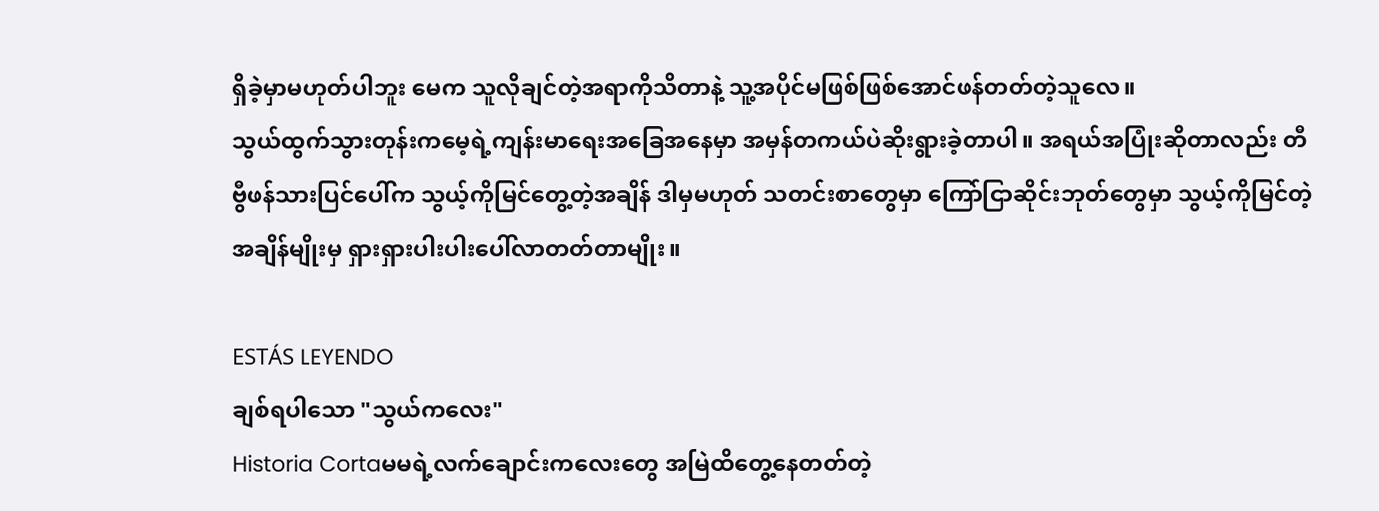ရှိခဲ့မှာမဟုတ်ပါဘူး မေက သူလိုချင်တဲ့အရာကိုသိတာနဲ့ သူ့အပိုင်မဖြစ်ဖြစ်အောင်ဖန်တတ်တဲ့သူလေ။
သွယ်ထွက်သွားတုန်းကမေ့ရဲ့ကျန်းမာရေးအခြေအနေမှာ အမှန်တကယ်ပဲဆိုးရွားခဲ့တာပါ။ အရယ်အပြုံးဆိုတာလည်း တီဗွီဖန်သားပြင်ပေါ်က သွယ့်ကိုမြင်တွေ့တဲ့အချိန် ဒါမှမဟုတ် သတင်းစာတွေမှာ ကြော်ငြာဆိုင်းဘုတ်တွေမှာ သွယ့်ကိုမြင်တဲ့အချိန်မျိုးမှ ရှားရှားပါးပါးပေါ်လာတတ်တာမျိုး။

ESTÁS LEYENDO
ချစ်ရပါသော "သွယ်ကလေး"
Historia Cortaမမရဲ့လက်ချောင်းကလေးတွေ အမြဲထိတွေ့နေတတ်တဲ့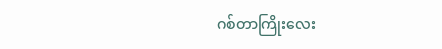ဂစ်တာကြိုးလေး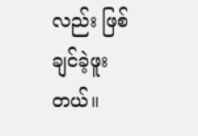လည်း ဖြစ်ချင်ခဲ့ဖူးတယ်။